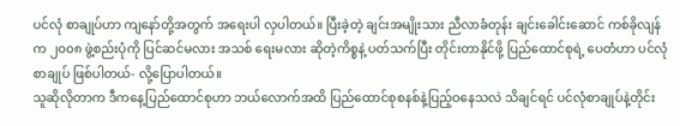ပင်လုံ စာချုပ်ဟာ ကျနော်တို့အတွက် အရေးပါ လှပါတယ်။ ပြီးခဲ့တဲ့ ချင်းအမျိုးသား ညီလာခံတုန်း ချင်းခေါင်းဆောင် ကစ်ခိုလျန်က ၂၀၀၈ ဖွဲ့စည်းပုံကို ပြင်ဆင်မလား အသစ် ရေးမလား ဆိုတဲ့ကိစ္စနဲ့ ပတ်သက်ပြီး တိုင်းတာနိုင်ဖို့ ပြည်ထောင်စုရဲ့ ပေတံဟာ ပင်လုံစာချုပ် ဖြစ်ပါတယ်- လို့ပြောပါတယ်။
သူဆိုလိုတာက ဒီကနေ့ပြည်ထောင်စုဟာ ဘယ်လောက်အထိ ပြည်ထောင်စုစနစ်နဲ့ပြည့်ဝနေသလဲ သိချင်ရင် ပင်လုံစာချုပ်နဲ့တိုင်း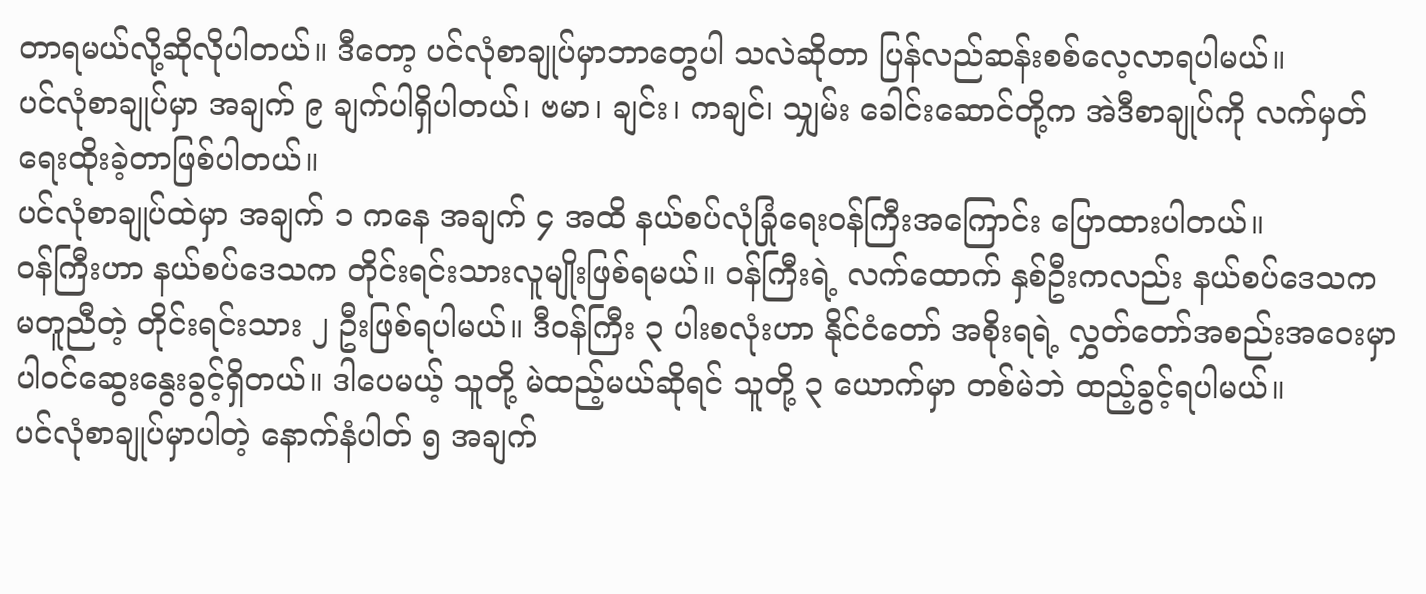တာရမယ်လို့ဆိုလိုပါတယ်။ ဒီတော့ ပင်လုံစာချုပ်မှာဘာတွေပါ သလဲဆိုတာ ပြန်လည်ဆန်းစစ်လေ့လာရပါမယ်။
ပင်လုံစာချုပ်မှာ အချက် ၉ ချက်ပါရှိပါတယ်၊ ဗမာ၊ ချင်း၊ ကချင်၊ သျှမ်း ခေါင်းဆောင်တို့က အဲဒီစာချုပ်ကို လက်မှတ်ရေးထိုးခဲ့တာဖြစ်ပါတယ်။
ပင်လုံစာချုပ်ထဲမှာ အချက် ၁ ကနေ အချက် ၄ အထိ နယ်စပ်လုံခြုံရေးဝန်ကြီးအကြောင်း ပြောထားပါတယ်။
၀န်ကြီးဟာ နယ်စပ်ဒေသက တိုင်းရင်းသားလူမျိုးဖြစ်ရမယ်။ ၀န်ကြီးရဲ့ လက်ထောက် နှစ်ဦးကလည်း နယ်စပ်ဒေသက မတူညီတဲ့ တိုင်းရင်းသား ၂ ဦးဖြစ်ရပါမယ်။ ဒီဝန်ကြီး ၃ ပါးစလုံးဟာ နိုင်ငံတော် အစိုးရရဲ့ လွှတ်တော်အစည်းအဝေးမှာပါ၀င်ဆွေးနွေးခွင့်ရှိတယ်။ ဒါပေမယ့် သူတို့ မဲထည့်မယ်ဆိုရင် သူတို့ ၃ ယောက်မှာ တစ်မဲဘဲ ထည့်ခွင့်ရပါမယ်။
ပင်လုံစာချုပ်မှာပါတဲ့ နောက်နံပါတ် ၅ အချက်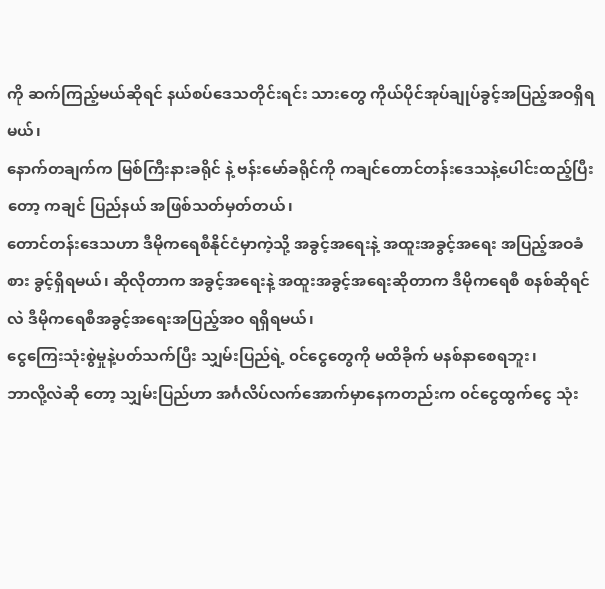ကို ဆက်ကြည့်မယ်ဆိုရင် နယ်စပ်ဒေသတိုင်းရင်း သားတွေ ကိုယ်ပိုင်အုပ်ချုပ်ခွင့်အပြည့်အဝရှိရမယ်၊
နောက်တချက်က မြစ်ကြီးနားခရိုင် နဲ့ ဗန်းမော်ခရိုင်ကို ကချင်တောင်တန်းဒေသနဲ့ပေါင်းထည့်ပြီးတော့ ကချင် ပြည်နယ် အဖြစ်သတ်မှတ်တယ်၊
တောင်တန်းဒေသဟာ ဒီမိုကရေစီနိုင်ငံမှာကဲ့သို့ အခွင့်အရေးနဲ့ အထူးအခွင့်အရေး အပြည့်အဝခံစား ခွင့်ရှိရမယ်၊ ဆိုလိုတာက အခွင့်အရေးနဲ့ အထူးအခွင့်အရေးဆိုတာက ဒီမိုကရေစီ စနစ်ဆိုရင်လဲ ဒီမိုကရေစီအခွင့်အရေးအပြည့်အဝ ရရှိရမယ်၊
ငွေကြေးသုံးစွဲမှုနဲ့ပတ်သက်ပြီး သျှမ်းပြည်ရဲ့ ၀င်ငွေတွေကို မထိခိုက် မနစ်နာစေရဘူး၊
ဘာလို့လဲဆို တော့ သျှမ်းပြည်ဟာ အင်္ဂလိပ်လက်အောက်မှာနေကတည်းက ၀င်ငွေထွက်ငွေ သုံး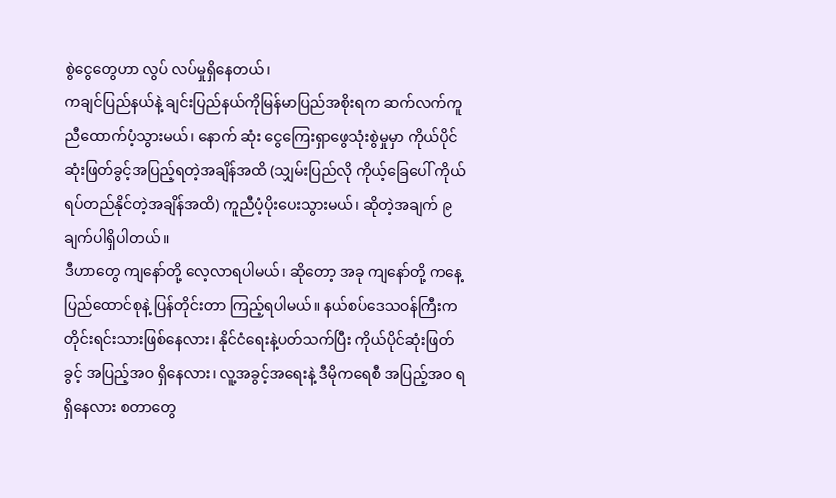စွဲငွေတွေဟာ လွပ် လပ်မှုရှိနေတယ်၊
ကချင်ပြည်နယ်နဲ့ ချင်းပြည်နယ်ကိုမြန်မာပြည်အစိုးရက ဆက်လက်ကူညီထောက်ပံ့သွားမယ်၊ နောက် ဆုံး ငွေကြေးရှာဖွေသုံးစွဲမှုမှာ ကိုယ်ပိုင်ဆုံးဖြတ်ခွင့်အပြည့်ရတဲ့အချိန်အထိ (သျှမ်းပြည်လို ကိုယ့်ခြေပေါ် ကိုယ် ရပ်တည်နိုင်တဲ့အချိန်အထိ) ကူညီပံ့ပိုးပေးသွားမယ်၊ ဆိုတဲ့အချက် ၉ ချက်ပါရှိပါတယ်။
ဒီဟာတွေ ကျနော်တို့ လေ့လာရပါမယ်၊ ဆိုတော့ အခု ကျနော်တို့ ကနေ့ပြည်ထောင်စုနဲ့ ပြန်တိုင်းတာ ကြည့်ရပါမယ်။ နယ်စပ်ဒေသဝန်ကြီးက တိုင်းရင်းသားဖြစ်နေလား၊ နိုင်ငံရေးနဲ့ပတ်သက်ပြီး ကိုယ်ပိုင်ဆုံးဖြတ်ခွင့် အပြည့်အဝ ရှိနေလား၊ လူ့အခွင့်အရေးနဲ့ ဒီမိုကရေစီ အပြည့်အဝ ရရှိနေလား စတာတွေ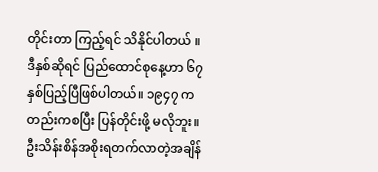တိုင်းတာ ကြည့်ရင် သိနိုင်ပါတယ် ။
ဒီနှစ်ဆိုရင် ပြည်ထောင်စုနေ့ဟာ ၆၇ နှစ်ပြည့်ပြီဖြစ်ပါတယ်။ ၁၉၄၇ ကတည်းကစပြီး ပြန်တိုင်းဖို့ မလိုဘူး။ ဦးသိန်းစိန်အစိုးရတက်လာတဲ့အချိန်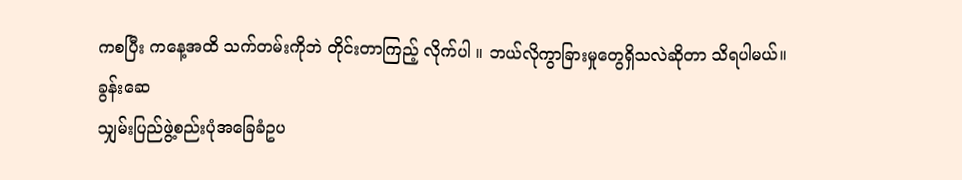ကစပြီး ကနေ့အထိ သက်တမ်းကိုဘဲ တိုင်းတာကြည့် လိုက်ပါ ။ ဘယ်လိုကွာခြားမှုတွေရှိသလဲဆိုတာ သိရပါမယ်။
ခွန်းဆေ
သျှမ်းပြည်ဖွဲ့စည်းပုံအခြေခံဥပ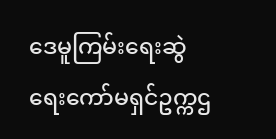ဒေမူကြမ်းရေးဆွဲရေးကော်မရှင်ဥက္ကဌ